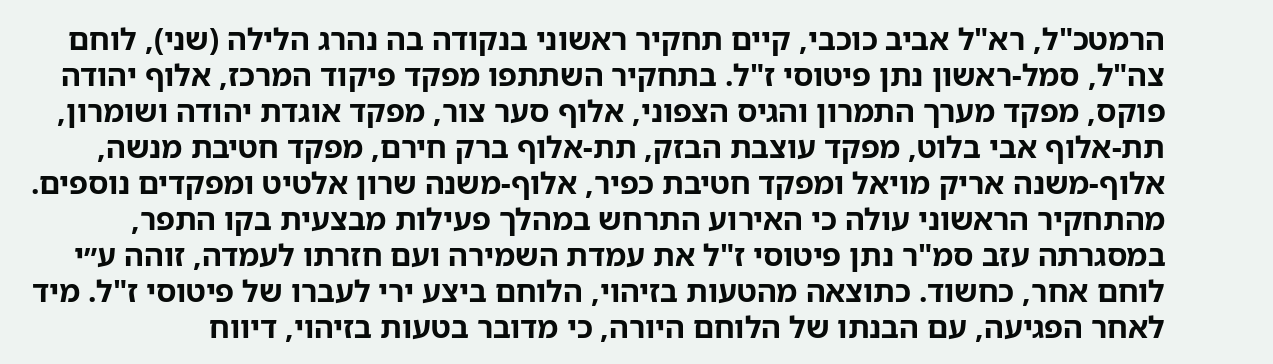הרמטכ"ל, רא"ל אביב כוכבי, קיים תחקיר ראשוני בנקודה בה נהרג הלילה (שני), לוחם צה"ל, סמל-ראשון נתן פיטוסי ז"ל. בתחקיר השתתפו מפקד פיקוד המרכז, אלוף יהודה פוקס, מפקד מערך התמרון והגיס הצפוני, אלוף סער צור, מפקד אוגדת יהודה ושומרון, תת-אלוף אבי בלוט, מפקד עוצבת הבזק, תת-אלוף ברק חירם, מפקד חטיבת מנשה, אלוף-משנה אריק מויאל ומפקד חטיבת כפיר, אלוף-משנה שרון אלטיט ומפקדים נוספים.
מהתחקיר הראשוני עולה כי האירוע התרחש במהלך פעילות מבצעית בקו התפר, במסגרתה עזב סמ"ר נתן פיטוסי ז"ל את עמדת השמירה ועם חזרתו לעמדה, זוהה ע״י לוחם אחר, כחשוד. כתוצאה מהטעות בזיהוי, הלוחם ביצע ירי לעברו של פיטוסי ז"ל. מיד לאחר הפגיעה, עם הבנתו של הלוחם היורה, כי מדובר בטעות בזיהוי, דיווח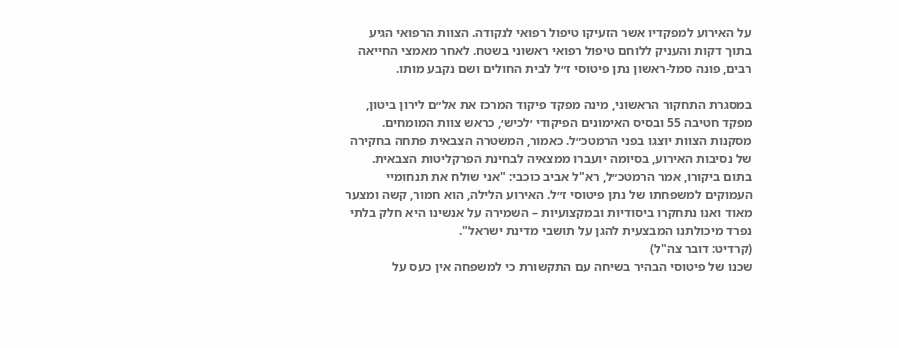על האירוע למפקדיו אשר הזעיקו טיפול רפואי לנקודה. הצוות הרפואי הגיע בתוך דקות והעניק ללוחם טיפול רפואי ראשוני בשטח. לאחר מאמצי החייאה רבים, פונה סמל-ראשון נתן פיטוסי ז״ל לבית החולים ושם נקבע מותו.

במסגרת התחקור הראשוני, מינה מפקד פיקוד המרכז את אל״ם לירון ביטון, מפקד חטיבה 55 ובסיס האימונים הפיקודי ׳לכיש׳, כראש צוות המומחים. מסקנות הצוות יוצגו בפני הרמטכ״ל. כאמור, המשטרה הצבאית פתחה בחקירה של נסיבות האירוע, בסיומה יועברו ממצאיה לבחינת הפרקליטות הצבאית.
בתום ביקורו, אמר הרמטכ״ל, רא"ל אביב כוכבי: "אני שולח את תנחומיי העמוקים למשפחתו של נתן פיטוסי ז״ל. האירוע הלילה, הוא חמור, קשה ומצער מאוד ואנו נתחקרו ביסודיות ובמקצועיות – השמירה על אנשינו היא חלק בלתי נפרד מיכולתנו המבצעית להגן על תושבי מדינת ישראל".
(קרדיט: דובר צה"ל)
שכנו של פיטוסי הבהיר בשיחה עם התקשורת כי למשפחה אין כעס על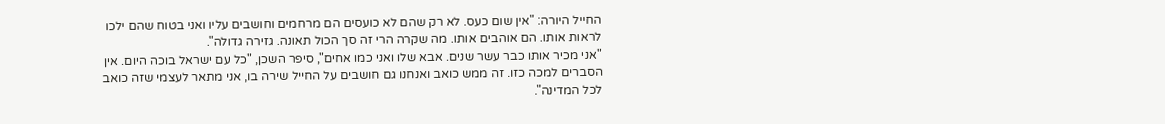החייל היורה: "אין שום כעס. לא רק שהם לא כועסים הם מרחמים וחושבים עליו ואני בטוח שהם ילכו לראות אותו. הם אוהבים אותו. מה שקרה הרי זה סך הכול תאונה. גזירה גדולה".
"אני מכיר אותו כבר עשר שנים. אבא שלו ואני כמו אחים", סיפר השכן, "כל עם ישראל בוכה היום. אין הסברים למכה כזו. זה ממש כואב ואנחנו גם חושבים על החייל שירה בו, אני מתאר לעצמי שזה כואב לכל המדינה".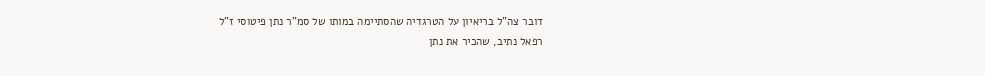דובר צה"ל בריאיון על הטרגדיה שהסתיימה במותו של סמ"ר נתן פיטוסי ז"ל
רפאל נתיב, שהכיר את נתן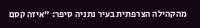מהקהילה הצרפתית בעיר נתניה סיפר: "איזה קסם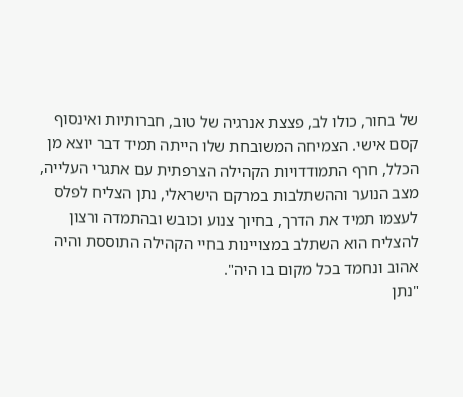של בחור, כולו לב, פצצת אנרגיה של טוב, חברותיות ואינסוף קסם אישי. הצמיחה המשובחת שלו הייתה תמיד דבר יוצא מן הכלל, חרף התמודדויות הקהילה הצרפתית עם אתגרי העלייה, מצב הנוער וההשתלבות במרקם הישראלי, נתן הצליח לפלס לעצמו תמיד את הדרך, בחיוך צנוע וכובש ובהתמדה ורצון להצליח הוא השתלב במצויינות בחיי הקהילה התוססת והיה אהוב ונחמד בכל מקום בו היה".
"נתן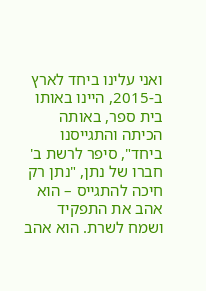ואני עלינו ביחד לארץ ב-2015, היינו באותו בית ספר, באותה הכיתה והתגייסנו ביחד", סיפר לרשת ב' חברו של נתן, "נתן רק חיכה להתגייס – הוא אהב את התפקיד ושמח לשרת. הוא אהב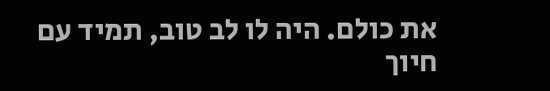את כולם. היה לו לב טוב, תמיד עם חיוך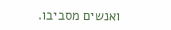ואנשים מסביבו.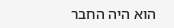הוא היה החבר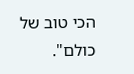הכי טוב של כולם".